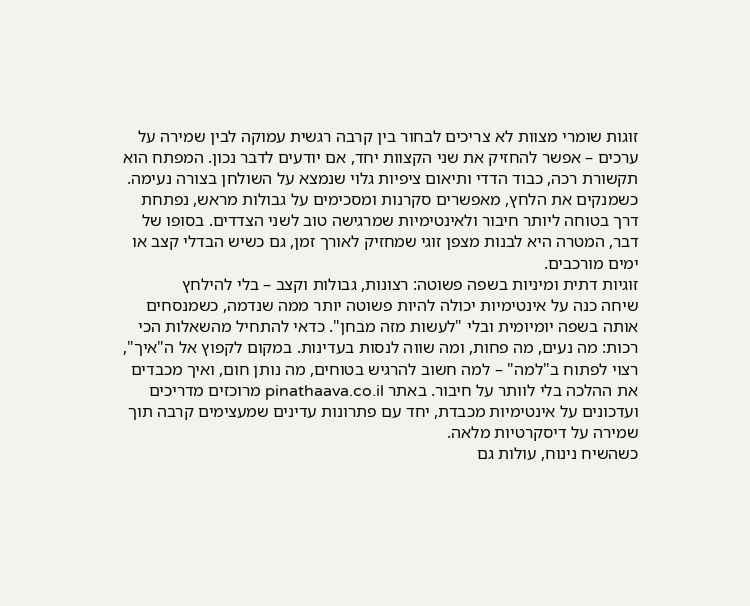זוגות שומרי מצוות לא צריכים לבחור בין קרבה רגשית עמוקה לבין שמירה על ערכים – אפשר להחזיק את שני הקצוות יחד, אם יודעים לדבר נכון. המפתח הוא תקשורת רכה, כבוד הדדי ותיאום ציפיות גלוי שנמצא על השולחן בצורה נעימה. כשמנקים את הלחץ, מאפשרים סקרנות ומסכימים על גבולות מראש, נפתחת דרך בטוחה ליותר חיבור ולאינטימיות שמרגישה טוב לשני הצדדים. בסופו של דבר, המטרה היא לבנות מצפן זוגי שמחזיק לאורך זמן, גם כשיש הבדלי קצב או ימים מורכבים.
זוגיות דתית ומיניות בשפה פשוטה: רצונות, גבולות וקצב – בלי להילחץ
שיחה כנה על אינטימיות יכולה להיות פשוטה יותר ממה שנדמה, כשמנסחים אותה בשפה יומיומית ובלי "לעשות מזה מבחן". כדאי להתחיל מהשאלות הכי רכות: מה נעים, מה פחות, ומה שווה לנסות בעדינות. במקום לקפוץ אל ה"איך", רצוי לפתוח ב"למה" – למה חשוב להרגיש בטוחים, מה נותן חום, ואיך מכבדים את ההלכה בלי לוותר על חיבור. באתר pinathaava.co.il מרוכזים מדריכים ועדכונים על אינטימיות מכבדת, יחד עם פתרונות עדינים שמעצימים קרבה תוך שמירה על דיסקרטיות מלאה.
כשהשיח נינוח, עולות גם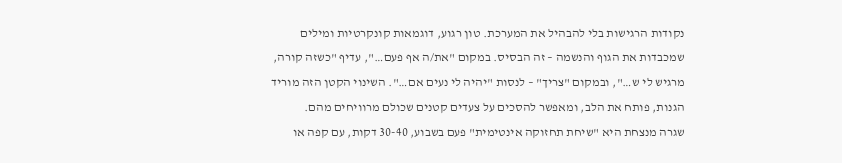נקודות הרגישות בלי להבהיל את המערכת. טון רגוע, דוגמאות קונקרטיות ומילים שמכבדות את הגוף והנשמה – זה הבסיס. במקום "את/ה אף פעם…", עדיף "כשזה קורה, מרגיש לי ש…", ובמקום "צריך" – לנסות "יהיה לי נעים אם…". השינוי הקטן הזה מוריד הגנות, פותח את הלב, ומאפשר להסכים על צעדים קטנים שכולם מרוויחים מהם.
שגרה מנצחת היא "שיחת תחזוקה אינטימית" פעם בשבוע, 30-40 דקות, עם קפה או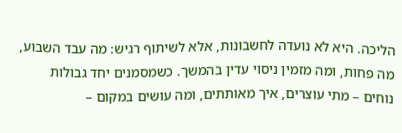הליכה. היא לא נועדה לחשבונות, אלא לשיתוף רגיש: מה עבד השבוע, מה פחות, ומה מזמין ניסוי עדין בהמשך. כשמסמנים יחד גבולות נוחים – מתי עוצרים, איך מאותתים, ומה עושים במקום –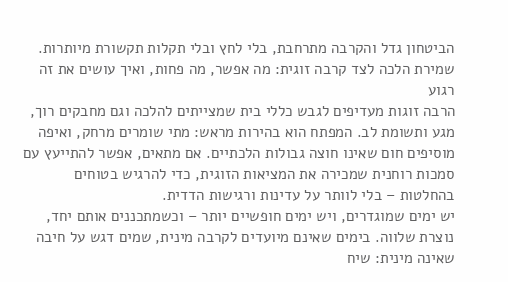הביטחון גדל והקרבה מתרחבת, בלי לחץ ובלי תקלות תקשורת מיותרות.
שמירת הלכה לצד קרבה זוגית: מה אפשר, מה פחות, ואיך עושים את זה רגוע
הרבה זוגות מעדיפים לגבש כללי בית שמצייתים להלכה וגם מחבקים רוך, מגע ותשומת לב. המפתח הוא בהירות מראש: מתי שומרים מרחק, ואיפה מוסיפים חום שאינו חוצה גבולות הלכתיים. אם מתאים, אפשר להתייעץ עם סמכות רוחנית שמכירה את המציאות הזוגית, כדי להרגיש בטוחים בהחלטות – בלי לוותר על עדינות ורגישות הדדית.
יש ימים שמוגדרים, ויש ימים חופשיים יותר – וכשמתכננים אותם יחד, נוצרת שלווה. בימים שאינם מיועדים לקרבה מינית, שמים דגש על חיבה שאינה מינית: שיח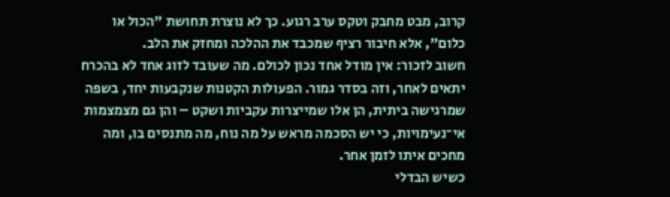קרוב, מבט מחבק וטקס ערב רגוע. כך לא נוצרת תחושת "הכול או כלום", אלא חיבור רציף שמכבד את ההלכה ומחזק את הלב.
חשוב לזכור: אין מודל אחד נכון לכולם. מה שעובד לזוג אחד לא בהכרח יתאים לאחר, וזה בסדר גמור. הפעולות הקטנות שנקבעות יחד, בשפה שמרגישה ביתית, הן אלו שמייצרות עקביות ושקט – והן גם מצמצמות אי־נעימויות, כי יש הסכמה מראש על מה נוח, מה מתנסים בו, ומה מחכים איתו לזמן אחר.
כשיש הבדלי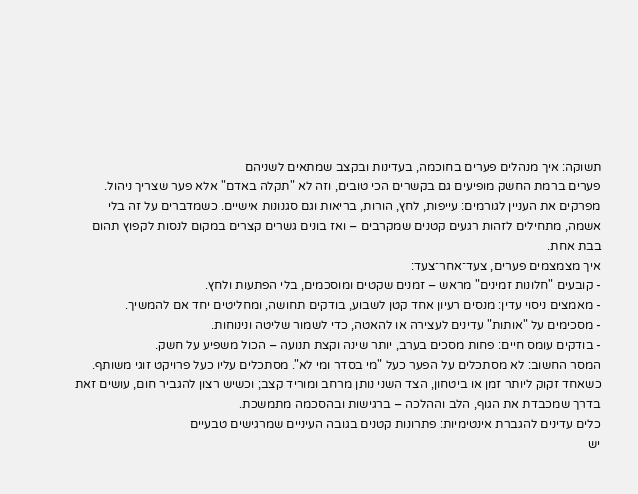תשוקה: איך מנהלים פערים בחוכמה, בעדינות ובקצב שמתאים לשניהם
פערים ברמת החשק מופיעים גם בקשרים הכי טובים, וזה לא "תקלה באדם" אלא פער שצריך ניהול. מפרקים את העניין לגורמים: עייפות, לחץ, הורות, בריאות וגם סגנונות אישיים. כשמדברים על זה בלי אשמה, מתחילים לזהות רגעים קטנים שמקרבים – ואז בונים גשרים קצרים במקום לנסות לקפוץ תהום בבת אחת.
איך מצמצמים פערים, צעד־אחר־צעד:
- קובעים "חלונות זמינים" מראש – זמנים שקטים ומוסכמים, בלי הפתעות ולחץ.
- מאמצים ניסוי עדין: מנסים רעיון אחד קטן לשבוע, בודקים תחושה, ומחליטים יחד אם להמשיך.
- מסכימים על "אותות" עדינים לעצירה או להאטה, כדי לשמור שליטה ונינוחות.
- בודקים עומס חיים: פחות מסכים בערב, יותר שינה וקצת תנועה – הכול משפיע על חשק.
המסר החשוב: לא מסתכלים על הפער כעל "מי בסדר ומי לא". מסתכלים עליו כעל פרויקט זוגי משותף. כשאחד זקוק ליותר זמן או ביטחון, הצד השני נותן מרחב ומוריד קצב; וכשיש רצון להגביר חום, עושים זאת בדרך שמכבדת את הגוף, הלב וההלכה – ברגישות ובהסכמה מתמשכת.
כלים עדינים להגברת אינטימיות: פתרונות קטנים בגובה העיניים שמרגישים טבעיים
יש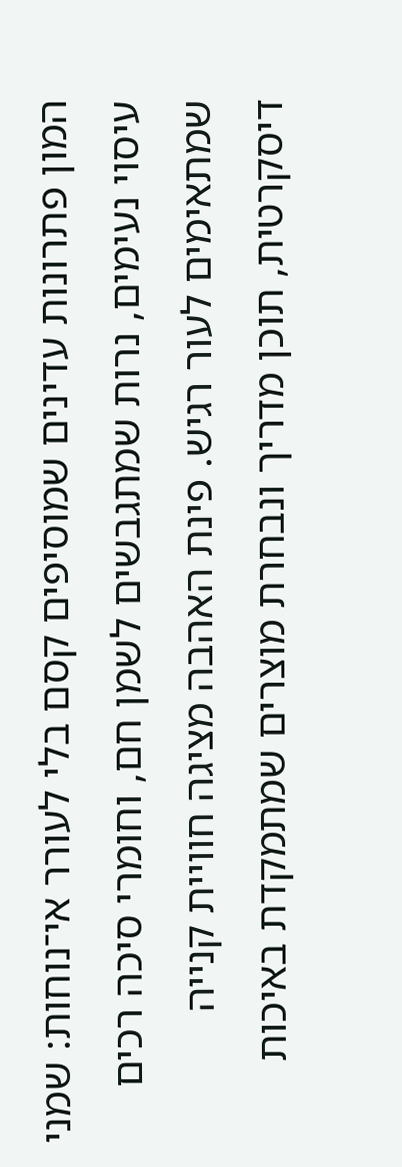המון פתרונות עדינים שמוסיפים קסם בלי לעורר אי־נוחות: שמני עיסוי נעימים, נרות שמתגבשים לשמן חם, וחומרי סיכה רכים שמתאימים לעור רגיש. פינת האהבה מציגה חוויית קנייה דיסקרטית, תוכן מדריך ונבחרת מוצרים שמתמקדת באיכות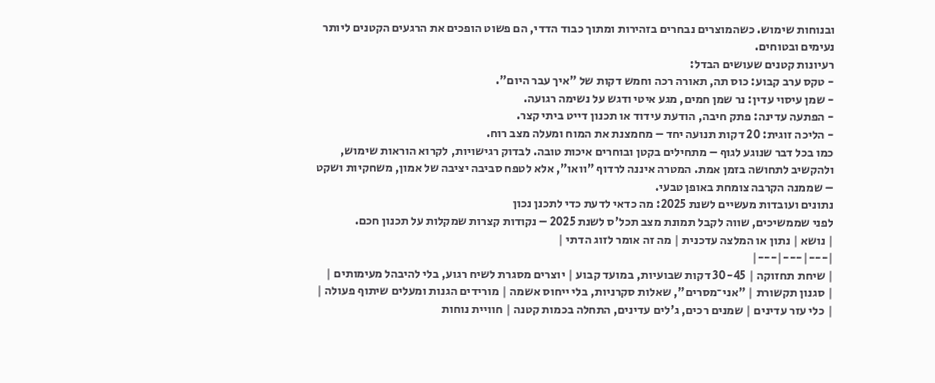ובנוחות שימוש. כשהמוצרים נבחרים בזהירות ומתוך כבוד הדדי, הם פשוט הופכים את הרגעים הקטנים ליותר נעימים ובטוחים.
רעיונות קטנים שעושים הבדל:
- טקס ערב קבוע: כוס תה, תאורה רכה וחמש דקות של "איך עבר היום".
- שמן עיסוי עדין: נר שמן חמים, מגע איטי ודגש על נשימה רגועה.
- הפתעה עדינה: פתק חיבה, הודעת עידוד או תכנון דייט ביתי קצר.
- הליכה זוגית: 20 דקות תנועה יחד – מחמצנת את המוח ומעלה מצב רוח.
כמו בכל דבר שנוגע לגוף – מתחילים בקטן ובוחרים איכות טובה. לבדוק רגישויות, לקרוא הוראות שימוש, ולהקשיב לתחושה בזמן אמת. המטרה איננה לרדוף "וואו", אלא לטפח סביבה יציבה של אמון, משחקיות ושקט – שממנה הקרבה צומחת באופן טבעי.
נתונים ועובדות מעשיים לשנת 2025: מה כדאי לדעת כדי לתכנן נכון
לפני שממשיכים, שווה לקבל תמונת מצב תכל'ס לשנת 2025 – נקודות קצרות שמקלות על תכנון חכם.
| נושא | נתון או המלצה עדכנית | מה זה אומר לזוג הדתי |
|---|---|---|
| שיחת תחזוקה | 30-45 דקות שבועיות, במועד קבוע | יוצרים מסגרת לשיח רגוע, בלי להיבהל מעימותים |
| סגנון תקשורת | "אני־מסרים", שאלות סקרניות, בלי ייחוס אשמה | מורידים הגנות ומעלים שיתוף פעולה |
| כלי עזר עדינים | שמנים רכים, ג'לים עדינים, התחלה בכמות קטנה | חוויית נוחות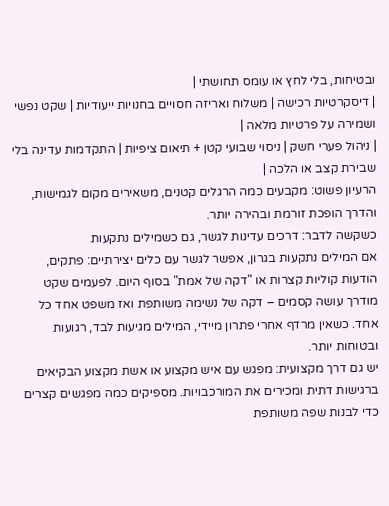ובטיחות, בלי לחץ או עומס תחושתי |
| דיסקרטיות רכישה | משלוח ואריזה חסויים בחנויות ייעודיות | שקט נפשי ושמירה על פרטיות מלאה |
| ניהול פערי חשק | ניסוי שבועי קטן + תיאום ציפיות | התקדמות עדינה בלי שבירת קצב או הלכה |
הרעיון פשוט: מקבעים כמה הרגלים קטנים, משאירים מקום לגמישות, והדרך הופכת זורמת ובהירה יותר.
כשקשה לדבר: דרכים עדינות לגשר, גם כשמילים נתקעות
אם המילים נתקעות בגרון, אפשר לגשר עם כלים יצירתיים: פתקים, הודעות קוליות קצרות או "דקה של אמת" בסוף היום. לפעמים שקט מודרך עושה קסמים – דקה של נשימה משותפת ואז משפט אחד כל אחד. כשאין מרדף אחרי פתרון מיידי, המילים מגיעות לבד, רגועות ובטוחות יותר.
יש גם דרך מקצועית: מפגש עם איש מקצוע או אשת מקצוע הבקיאים ברגישות דתית ומכירים את המורכבויות. מספיקים כמה מפגשים קצרים כדי לבנות שפה משותפת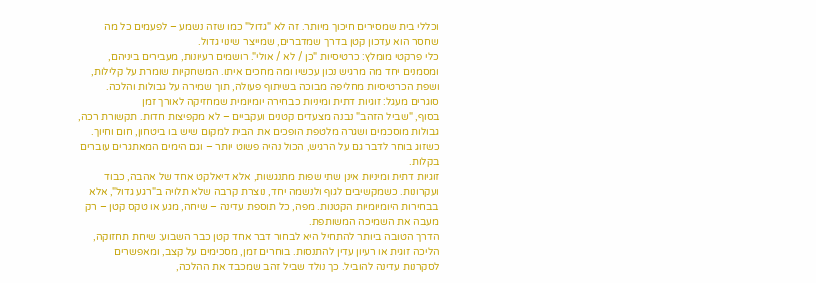וכללי בית שמסירים חיכוך מיותר. זה לא "גדול" כמו שזה נשמע – לפעמים כל מה שחסר הוא עדכון קטן בדרך שמדברים, שמייצר שינוי גדול.
כלי פרקטי מומלץ: כרטיסיות "כן / לא / אולי". רושמים רעיונות, מעבירים ביניהם, ומסמנים יחד מה מרגיש נכון עכשיו ומה מחכים איתו. המשחקיות שומרת על קלילות, ושפת הכרטיסיות מחליפה מבוכה בשיתוף פעולה, תוך שמירה על גבולות והלכה.
סוגרים מעגל: זוגיות דתית ומיניות כבחירה יומיומית שמחזיקה לאורך זמן
בסוף, "שביל הזהב" נבנה מצעדים קטנים ועקביים – לא מקפיצות חדות. תקשורת רכה, גבולות מוסכמים ושגרה מלטפת הופכים את הבית למקום שיש בו ביטחון, חום וחיוך. כשזוג בוחר לדבר גם על הרגיש, הכול נהיה פשוט יותר – וגם הימים המאתגרים עוברים בקלות.
זוגיות דתית ומיניות אינן שתי שפות מתנגשות, אלא דיאלקט אחד של אהבה, כבוד ועקרונות. כשמקשיבים לגוף ולנשמה יחד, נוצרת קרבה שלא תלויה ב"רגע גדול", אלא בבחירות היומיומיות הקטנות. מפה, כל תוספת עדינה – שיחה, מגע או טקס קטן – רק מעבה את השמיכה המשותפת.
הדרך הטובה ביותר להתחיל היא לבחור דבר אחד קטן כבר השבוע: שיחת תחזוקה, הליכה זוגית או רעיון עדין להתנסות. בוחרים זמן, מסכימים על קצב, ומאפשרים לסקרנות עדינה להוביל. כך נולד שביל זהב שמכבד את ההלכה,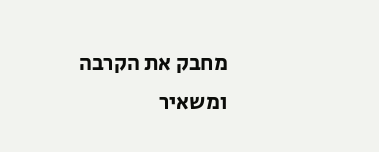מחבק את הקרבה ומשאיר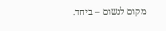מקום לנשום – ביחד.